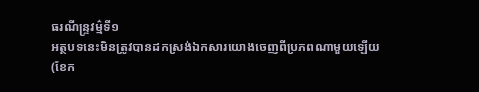ធរណីន្ទ្រវម៌្មទី១
អត្ថបទនេះមិនត្រូវបានដកស្រង់ឯកសារយោងចេញពីប្រភពណាមួយឡើយ (ខែក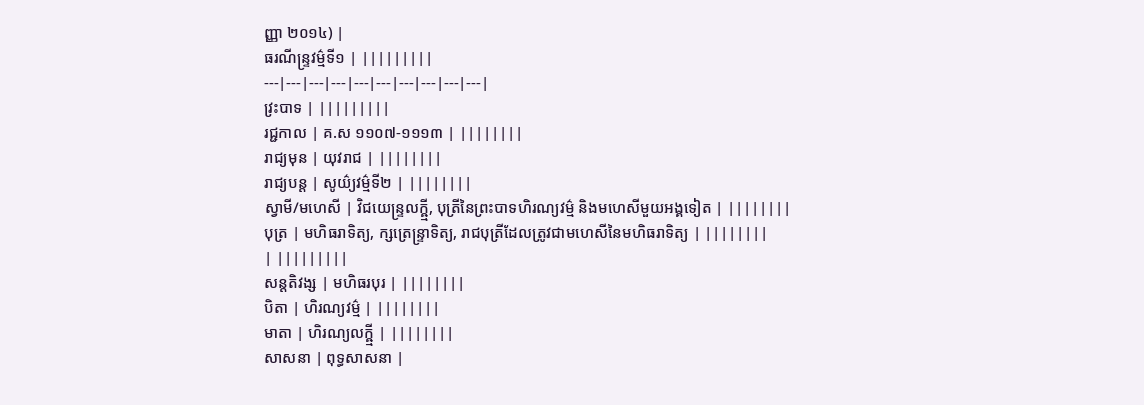ញ្ញា ២០១៤) |
ធរណីន្ទ្រវម៌្មទី១ | |||||||||
---|---|---|---|---|---|---|---|---|---|
វ្រះបាទ | |||||||||
រជ្ជកាល | គ.ស ១១០៧-១១១៣ | ||||||||
រាជ្យមុន | យុវរាជ | ||||||||
រាជ្យបន្ត | សូយ៌្យវម៌្មទី២ | ||||||||
ស្វាមី/មហេសី | វិជយេន្ទ្រលក្ឝ្មី, បុត្រីនៃព្រះបាទហិរណ្យវម៌្ម និងមហេសីមួយអង្គទៀត | ||||||||
បុត្រ | មហិធរាទិត្យ, ក្សត្រេន្ទ្រាទិត្យ, រាជបុត្រីដែលត្រូវជាមហេសីនៃមហិធរាទិត្យ | ||||||||
| |||||||||
សន្តតិវង្ស | មហិធរបុរ | ||||||||
បិតា | ហិរណ្យវម៌្ម | ||||||||
មាតា | ហិរណ្យលក្ឝ្មី | ||||||||
សាសនា | ពុទ្ធសាសនា |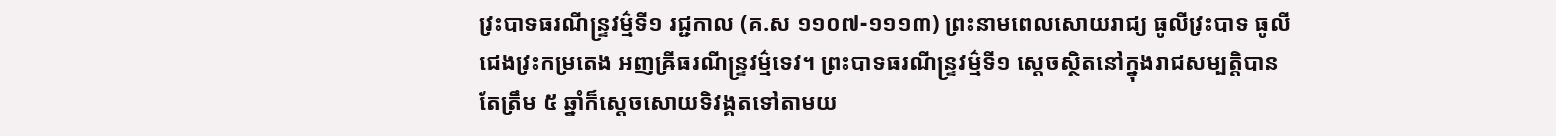វ្រះបាទធរណីន្ទ្រវម៌្មទី១ រជ្ជកាល (គ.ស ១១០៧-១១១៣) ព្រះនាមពេលសោយរាជ្យ ធូលីវ្រះបាទ ធូលីជេងវ្រះកម្រតេង អញឝ្រីធរណីន្ទ្រវម្ម៌ទេវ។ ព្រះបាទធរណីន្ទ្រវម៌្មទី១ ស្ដេចស្ថិតនៅក្នុងរាជសម្បត្តិបានតែត្រឹម ៥ ឆ្នាំក៏ស្ដេចសោយទិវង្គតទៅតាមយ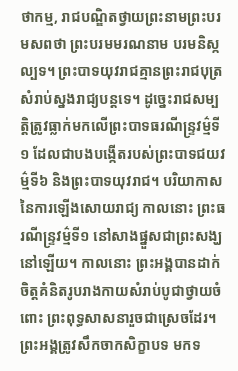ថាកម្ម, រាជបណ្ឌិតថ្វាយព្រះនាមព្រះបរមសពថា ព្រះបរមមរណនាម បរមនិស្កល្បទ។ ព្រះបាទយុវរាជគ្មានព្រះរាជបុត្រសំរាប់ស្នងរាជ្យបន្តទេ។ ដូច្នេះរាជសម្បត្តិត្រូវធ្លាក់មកលើព្រះបាទធរណីន្ទ្រវម៌្មទី១ ដែលជាបងបង្កើតរបស់ព្រះបាទជយវម៌្មទី៦ និងព្រះបាទយុវរាជ។ បរិយាកាសនៃការឡើងសោយរាជ្យ កាលនោះ ព្រះធរណីន្ទ្រវម៌្មទី១ នៅសាងផ្នួសជាព្រះសង្ឃនៅឡើយ។ កាលនោះ ព្រះអង្គបានដាក់ចិត្តគំនិតរូបរាងកាយសំរាប់បូជាថ្វាយចំពោះ ព្រះពុទ្ធសាសនារួចជាស្រេចដែរ។ ព្រះអង្គត្រូវសឹកចាកសិក្ខាបទ មកទ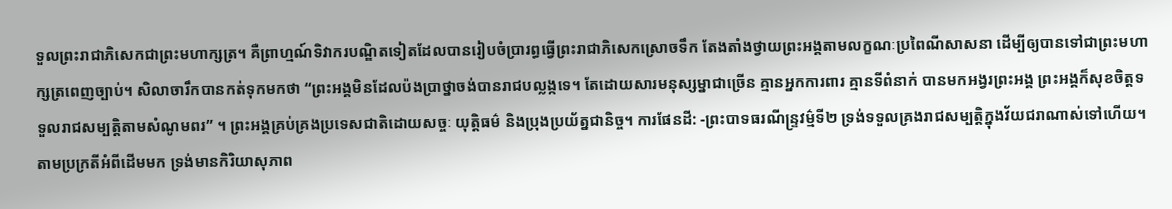ទួលព្រះរាជាភិសេកជាព្រះមហាក្សត្រ។ គឺព្រាហ្មណ៍ទិវាករបណ្ឌិតទៀតដែលបានរៀបចំប្រារព្ធធ្វើព្រះរាជាភិសេកស្រោចទឹក តែងតាំងថ្វាយព្រះអង្គតាមលក្ខណៈប្រពៃណីសាសនា ដើម្បីឲ្យបានទៅជាព្រះមហាក្សត្រពេញច្បាប់។ សិលាចារឹកបានកត់ទុកមកថា “ព្រះអង្គមិនដែលប៉ងប្រាថ្នាចង់បានរាជបល្លង្កទេ។ តែដោយសារមនុស្សម្នាជាច្រើន គ្មានអ្នកការពារ គ្មានទីពំនាក់ បានមកអង្វរព្រះអង្គ ព្រះអង្គក៏សុខចិត្តទទួលរាជសម្បត្តិតាមសំណូមពរ” ។ ព្រះអង្គគ្រប់គ្រងប្រទេសជាតិដោយសច្ចៈ យុត្តិធម៌ និងប្រុងប្រយ័ត្នជានិច្ច។ ការផែនដី: -ព្រះបាទធរណីន្ទ្រវម៌្មទី២ ទ្រង់ទទួលគ្រងរាជសម្បត្តិក្នុងវ័យជរាណាស់ទៅហើយ។ តាមប្រក្រតីអំពីដើមមក ទ្រង់មានកិរិយាសុភាព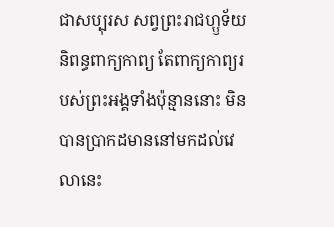ជាសប្បុរស សព្វព្រះរាជហ្ឫទ័យនិពន្ធពាក្យកាព្យ តែពាក្យកាព្យរបស់ព្រះអង្គទាំងប៉ុន្មាននោះ មិនបានប្រាកដមាននៅមកដល់វេលានេះ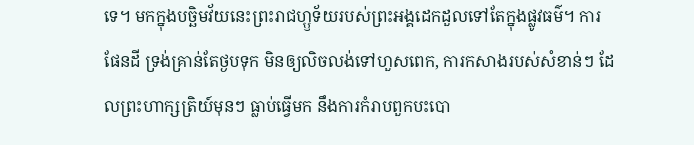ទេ។ មកក្នុងបច្ឆិមវ័យនេះព្រះរាជហ្ឫទ័យរបស់ព្រះអង្គដេកដួលទៅតែក្នុងផ្លូវធម៌។ ការផែនដី ទ្រង់គ្រាន់តែថ្ងបទុក មិនឲ្យលិចលង់ទៅហួសពេក, ការកសាងរបស់សំខាន់ៗ ដែលព្រះហាក្សត្រិយ៍មុនៗ ធ្លាប់ធ្វើមក នឹងការកំរាបពួកបះបោ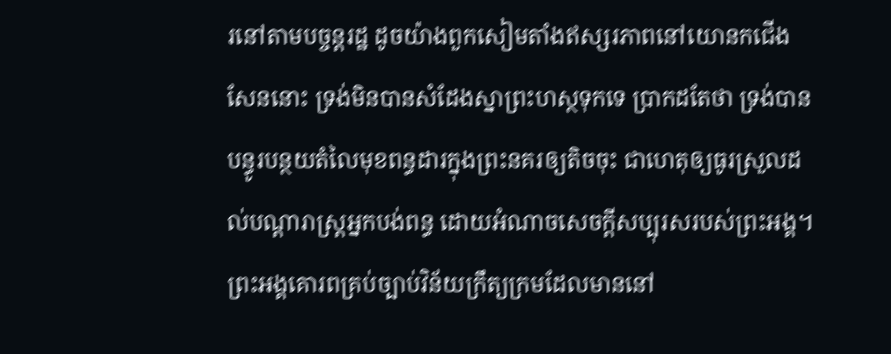រនៅតាមបច្ចន្តរដ្ឋ ដូចយ៉ាងពួកសៀមតាំងឥស្សរភាពនៅយោនកជើងសែននោះ ទ្រង់មិនបានសំដែងស្នាព្រះហស្ថទុកទេ ប្រាកដតែថា ទ្រង់បានបន្ធូរបន្ថយតំលៃមុខពន្ធដារក្នុងព្រះនគរឲ្យតិចចុះ ជាហេតុឲ្យធូរស្រួលដល់បណ្ដារាស្ត្រអ្នកបង់ពន្ធ ដោយអំណាចសេចក្ដីសប្បុរសរបស់ព្រះអង្គ។
ព្រះអង្គគោរពគ្រប់ច្បាប់វិន័យក្រឹត្យក្រមដែលមាននៅ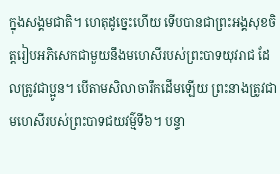ក្នុងសង្គមជាតិ។ ហេតុដូច្នេះហើយ ទើបបានជាព្រះអង្គសុខចិត្តរៀបអភិសេកជាមួយនឹងមហេសីរបស់ព្រះបាទយុវរាជ ដែលត្រូវជាប្អូន។ បើតាមសិលាចារឹកដើមឡើយ ព្រះនាងត្រូវជាមហេសីរបស់ព្រះបាទជយវម៌្មទី៦។ បន្ទា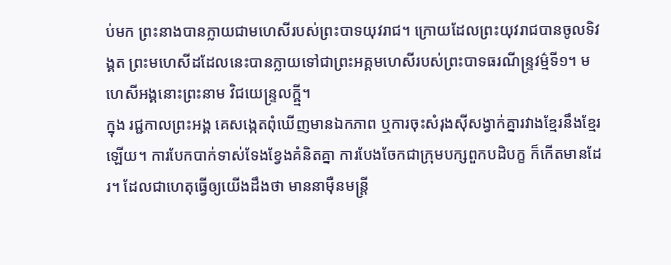ប់មក ព្រះនាងបានក្លាយជាមហេសីរបស់ព្រះបាទយុវរាជ។ ក្រោយដែលព្រះយុវរាជបានចូលទិវង្គត ព្រះមហេសីដដែលនេះបានក្លាយទៅជាព្រះអគ្គមហេសីរបស់ព្រះបាទធរណីន្ទ្រវម៌្មទី១។ មហេសីអង្គនោះព្រះនាម វិជយេន្ទ្រលក្ឝ្មី។
ក្នុង រជ្ជកាលព្រះអង្គ គេសង្កេតពុំឃើញមានឯកភាព ឬការចុះសំរុងស៊ីសង្វាក់គ្នារវាងខ្មែរនឹងខ្មែរឡើយ។ ការបែកបាក់ទាស់ទែងខ្វែងគំនិតគ្នា ការបែងចែកជាក្រុមបក្សពួកបដិបក្ខ ក៏កើតមានដែរ។ ដែលជាហេតុធ្វើឲ្យយើងដឹងថា មាននាម៉ឺនមន្ត្រី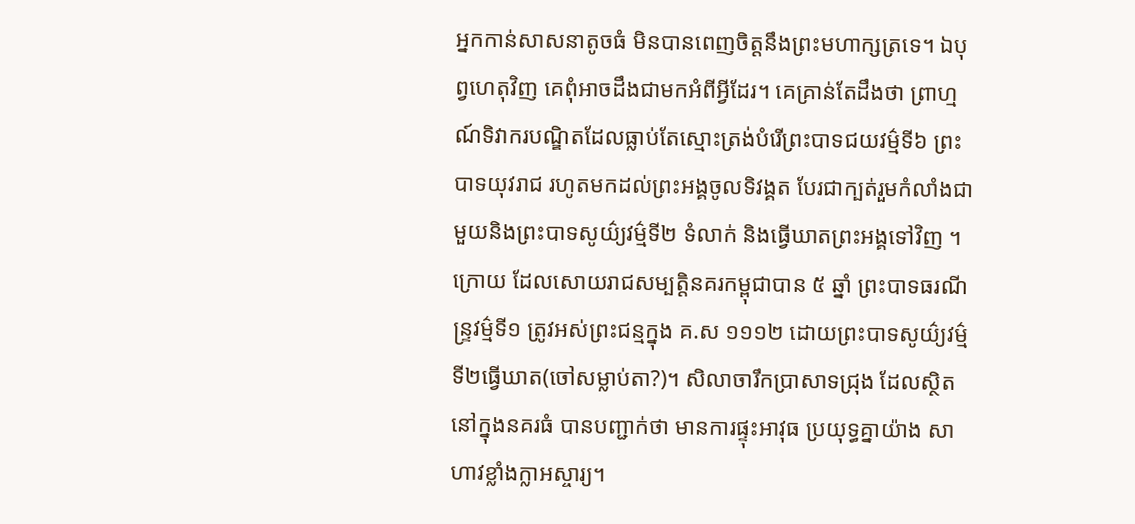អ្នកកាន់សាសនាតូចធំ មិនបានពេញចិត្តនឹងព្រះមហាក្សត្រទេ។ ឯបុព្វហេតុវិញ គេពុំអាចដឹងជាមកអំពីអ្វីដែរ។ គេគ្រាន់តែដឹងថា ព្រាហ្មណ៍ទិវាករបណ្ឌិតដែលធ្លាប់តែស្មោះត្រង់បំរើព្រះបាទជយវម៌្មទី៦ ព្រះបាទយុវរាជ រហូតមកដល់ព្រះអង្គចូលទិវង្គត បែរជាក្បត់រួមកំលាំងជាមួយនិងព្រះបាទសូយ៌្យវម៌្មទី២ ទំលាក់ និងធ្វើឃាតព្រះអង្គទៅវិញ ។
ក្រោយ ដែលសោយរាជសម្បត្តិនគរកម្ពុជាបាន ៥ ឆ្នាំ ព្រះបាទធរណីន្ទ្រវម៌្មទី១ ត្រូវអស់ព្រះជន្មក្នុង គ.ស ១១១២ ដោយព្រះបាទសូយ៌្យវម៌្មទី២ធ្វើឃាត(ចៅសម្លាប់តា?)។ សិលាចារឹកប្រាសាទជ្រុង ដែលស្ថិតនៅក្នុងនគរធំ បានបញ្ជាក់ថា មានការផ្ទុះអាវុធ ប្រយុទ្ធគ្នាយ៉ាង សាហាវខ្លាំងក្លាអស្ចារ្យ។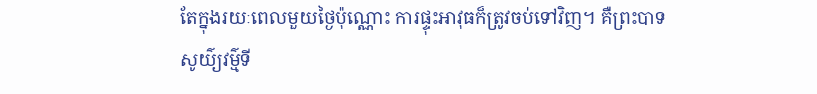តែក្នុងរយៈពេលមួយថ្ងៃប៉ុណ្ណោះ ការផ្ទុះអាវុធក៏ត្រូវចប់ទៅវិញ។ គឺព្រះបាទសូយ៌្យវម៌្មទី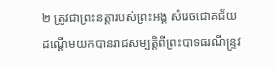២ ត្រូវជាព្រះនត្តារបស់ព្រះអង្គ សំរេចជោគជ័យ ដណ្ដើមយកបានរាជសម្បត្តិពីព្រះបាទធរណីន្ទ្រវ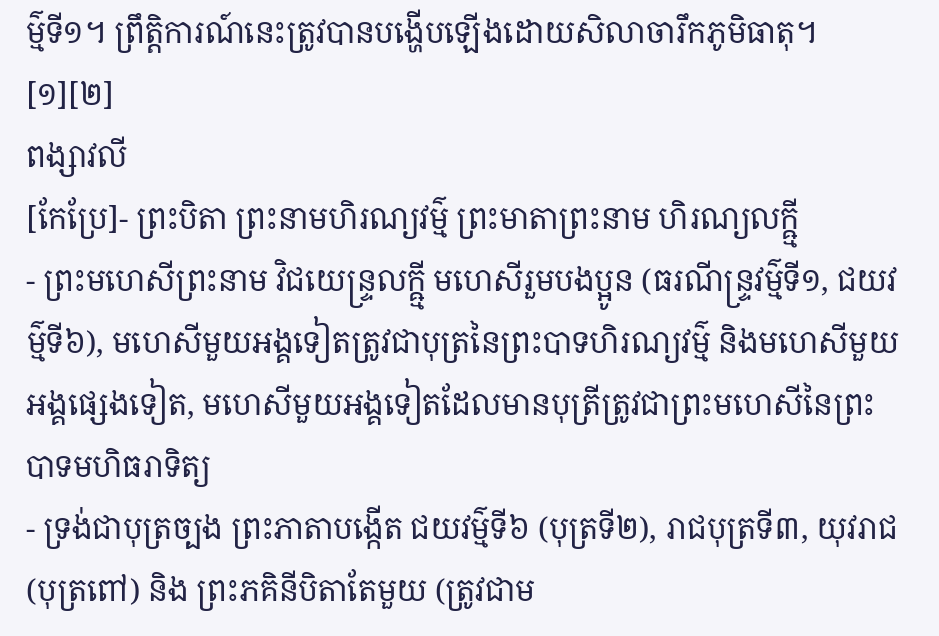ម៌្មទី១។ ព្រឹត្តិការណ៍នេះត្រូវបានបង្ហើបឡើងដោយសិលាចារឹកភូមិធាតុ។ [១][២]
ពង្សាវលី
[កែប្រែ]- ព្រះបិតា ព្រះនាមហិរណ្យវម៌្ម ព្រះមាតាព្រះនាម ហិរណ្យលក្ឝ្មី
- ព្រះមហេសីព្រះនាម វិជយេន្ទ្រលក្ឝ្មី មហេសីរួមបងប្អូន (ធរណីន្ទ្រវម៌្មទី១, ជយវម៌្មទី៦), មហេសីមួយអង្គទៀតត្រូវជាបុត្រនៃព្រះបាទហិរណ្យវម៌្ម និងមហេសីមួយអង្គផ្សេងទៀត, មហេសីមួយអង្គទៀតដែលមានបុត្រីត្រូវជាព្រះមហេសីនៃព្រះបាទមហិធរាទិត្យ
- ទ្រង់ជាបុត្រច្បង ព្រះភាតាបង្កើត ជយវម៌្មទី៦ (បុត្រទី២), រាជបុត្រទី៣, យុវរាជ (បុត្រពៅ) និង ព្រះភគិនីបិតាតែមួយ (ត្រូវជាម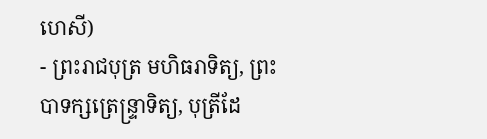ហេសី)
- ព្រះរាជបុត្រ មហិធរាទិត្យ, ព្រះបាទក្សត្រេន្ទ្រាទិត្យ, បុត្រីដែ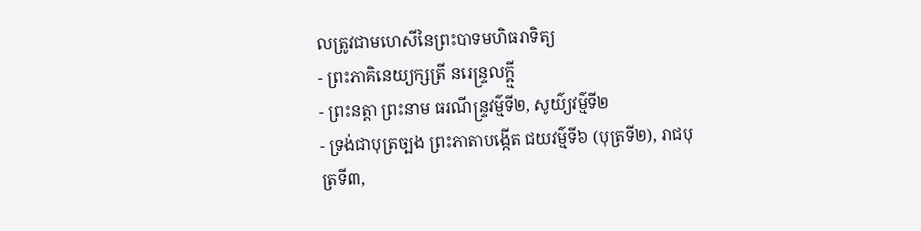លត្រូវជាមហេសីនៃព្រះបាទមហិធរាទិត្យ
- ព្រះភាគិនេយ្យក្សត្រី នរេន្ទ្រលក្ឝ្មី
- ព្រះនត្តា ព្រះនាម ធរណីន្ទ្រវម៌្មទី២, សូយ៌្យវម៌្មទី២
- ទ្រង់ជាបុត្រច្បង ព្រះភាតាបង្កើត ជយវម៌្មទី៦ (បុត្រទី២), រាជបុត្រទី៣,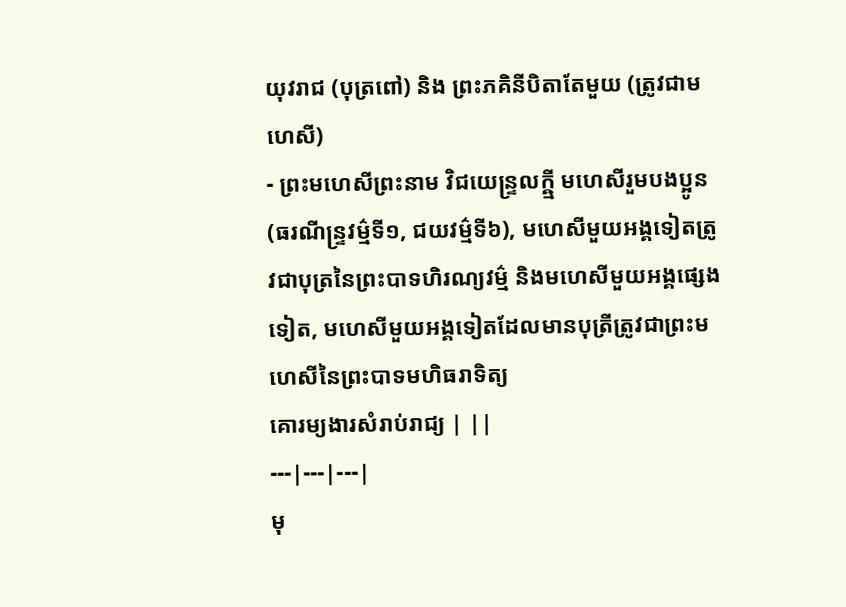យុវរាជ (បុត្រពៅ) និង ព្រះភគិនីបិតាតែមួយ (ត្រូវជាមហេសី)
- ព្រះមហេសីព្រះនាម វិជយេន្ទ្រលក្ឝ្មី មហេសីរួមបងប្អូន (ធរណីន្ទ្រវម៌្មទី១, ជយវម៌្មទី៦), មហេសីមួយអង្គទៀតត្រូវជាបុត្រនៃព្រះបាទហិរណ្យវម៌្ម និងមហេសីមួយអង្គផ្សេងទៀត, មហេសីមួយអង្គទៀតដែលមានបុត្រីត្រូវជាព្រះមហេសីនៃព្រះបាទមហិធរាទិត្យ
គោរម្យងារសំរាប់រាជ្យ | ||
---|---|---|
មុ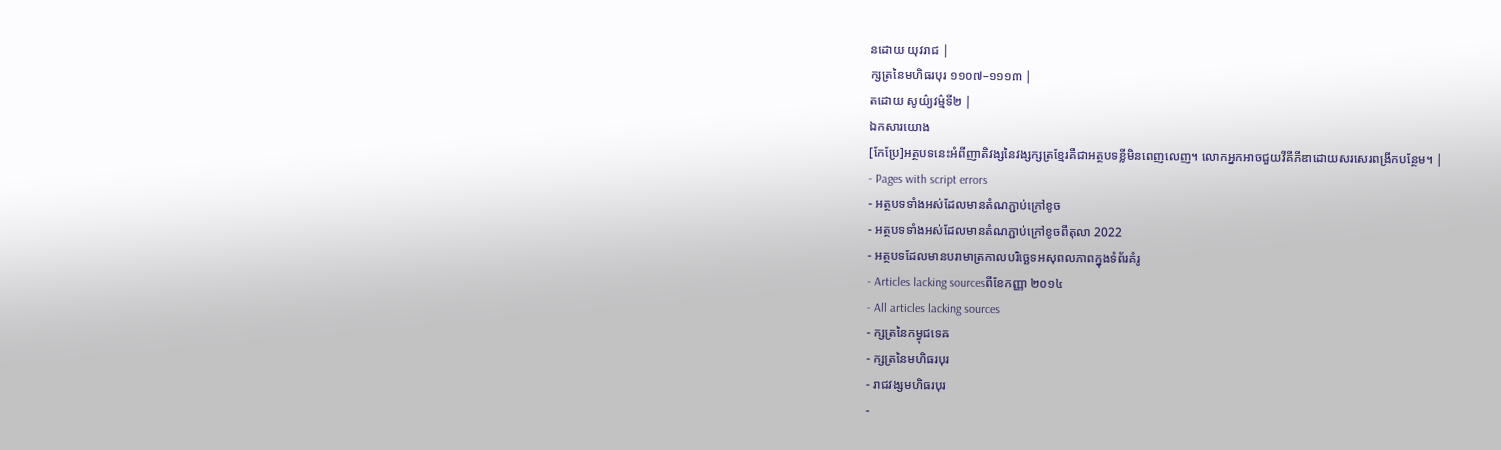នដោយ យុវរាជ |
ក្សត្រនៃមហិធរបុរ ១១០៧–១១១៣ |
តដោយ សូយ៌្យវម៌្មទី២ |
ឯកសារយោង
[កែប្រែ]អត្ថបទនេះអំពីញាតិវង្សនៃវង្សក្សត្រខ្មែរគឺជាអត្ថបទខ្លីមិនពេញលេញ។ លោកអ្នកអាចជួយវីគីភីឌាដោយសរសេរពង្រីកបន្ថែម។ |
- Pages with script errors
- អត្ថបទទាំងអស់ដែលមានតំណភ្ជាប់ក្រៅខូច
- អត្ថបទទាំងអស់ដែលមានតំណភ្ជាប់ក្រៅខូចពីតុលា 2022
- អត្ថបទដែលមានបរាមាត្រកាលបរិច្ឆេទអសុពលភាពក្នុងទំព័រគំរូ
- Articles lacking sourcesពីខែកញ្ញា ២០១៤
- All articles lacking sources
- ក្សត្រនៃកម្វុជទេឝ
- ក្សត្រនៃមហិធរបុរ
- រាជវង្សមហិធរបុរ
-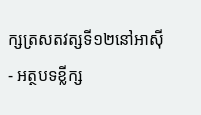ក្សត្រសតវត្សទី១២នៅអាស៊ី
- អត្ថបទខ្លីក្ស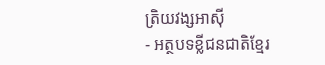ត្រិយវង្សអាស៊ី
- អត្ថបទខ្លីជនជាតិខ្មែរ